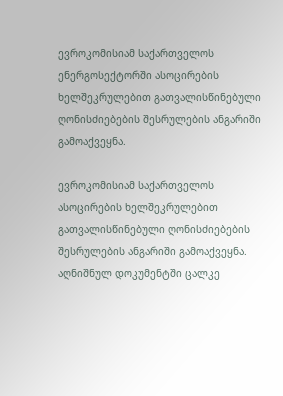ევროკომისიამ საქართველოს ენერგოსექტორში ასოცირების ხელშეკრულებით გათვალისწინებული ღონისძიებების შესრულების ანგარიში გამოაქვეყნა.

ევროკომისიამ საქართველოს ასოცირების ხელშეკრულებით გათვალისწინებული ღონისძიებების შესრულების ანგარიში გამოაქვეყნა. აღნიშნულ დოკუმენტში ცალკე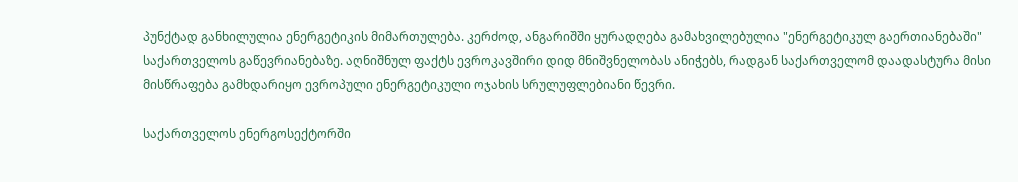პუნქტად განხილულია ენერგეტიკის მიმართულება. კერძოდ, ანგარიშში ყურადღება გამახვილებულია "ენერგეტიკულ გაერთიანებაში" საქართველოს გაწევრიანებაზე. აღნიშნულ ფაქტს ევროკავშირი დიდ მნიშვნელობას ანიჭებს, რადგან საქართველომ დაადასტურა მისი მისწრაფება გამხდარიყო ევროპული ენერგეტიკული ოჯახის სრულუფლებიანი წევრი.

საქართველოს ენერგოსექტორში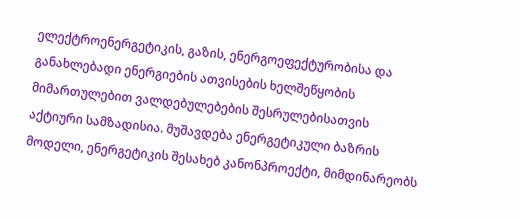ელექტროენერგეტიკის, გაზის, ენერგოეფექტურობისა და განახლებადი ენერგიების ათვისების ხელშეწყობის მიმართულებით ვალდებულებების შესრულებისათვის აქტიური სამზადისია. მუშავდება ენერგეტიკული ბაზრის მოდელი, ენერგეტიკის შესახებ კანონპროექტი, მიმდინარეობს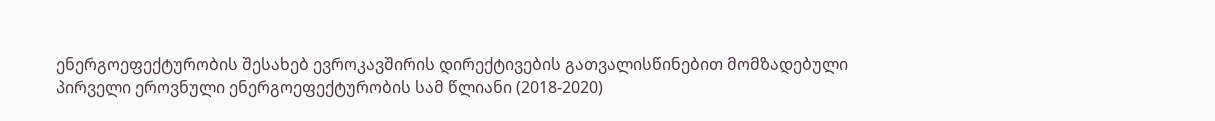ენერგოეფექტურობის შესახებ ევროკავშირის დირექტივების გათვალისწინებით მომზადებული პირველი ეროვნული ენერგოეფექტურობის სამ წლიანი (2018-2020)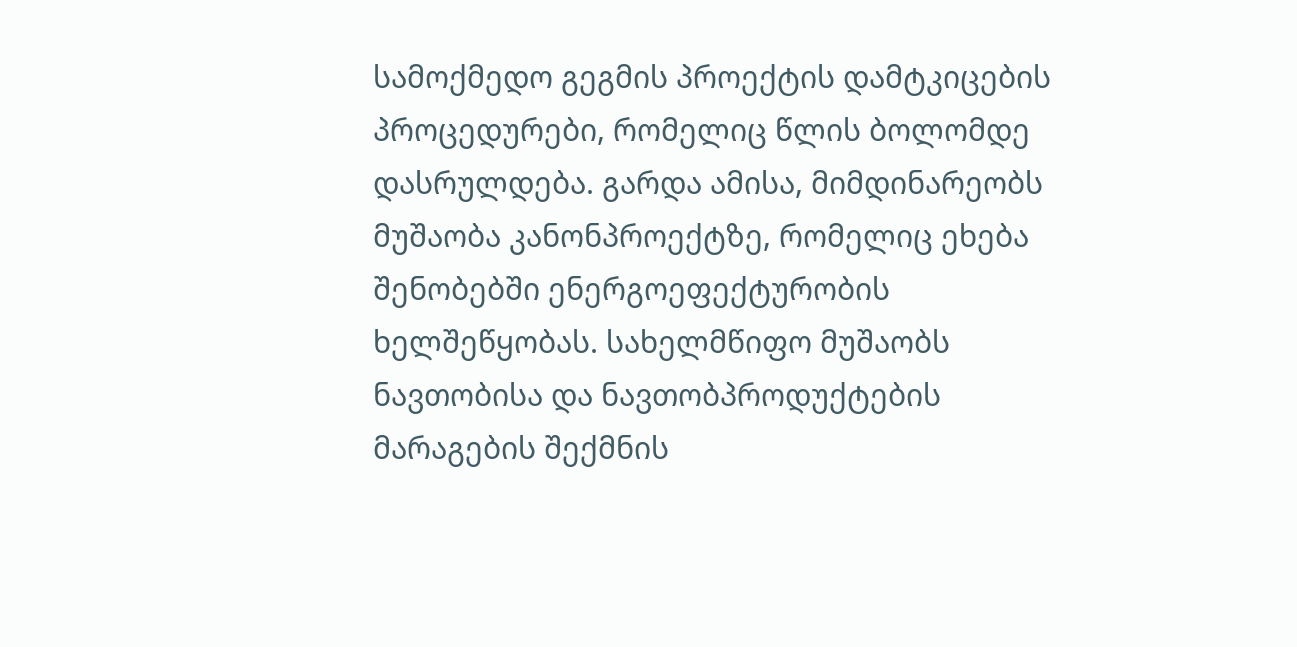სამოქმედო გეგმის პროექტის დამტკიცების პროცედურები, რომელიც წლის ბოლომდე დასრულდება. გარდა ამისა, მიმდინარეობს მუშაობა კანონპროექტზე, რომელიც ეხება შენობებში ენერგოეფექტურობის ხელშეწყობას. სახელმწიფო მუშაობს ნავთობისა და ნავთობპროდუქტების მარაგების შექმნის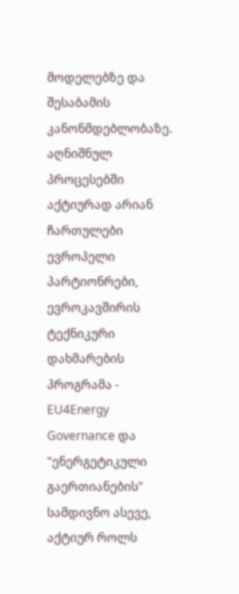მოდელებზე და შესაბამის კანონმდებლობაზე. აღნიშნულ პროცესებში აქტიურად არიან ჩართულები ევროპელი პარტიონრები, ევროკავშირის ტექნიკური დახმარების პროგრამა - EU4Energy Governance და "ენერგეტიკული გაერთიანების" სამდივნო ასევე, აქტიურ როლს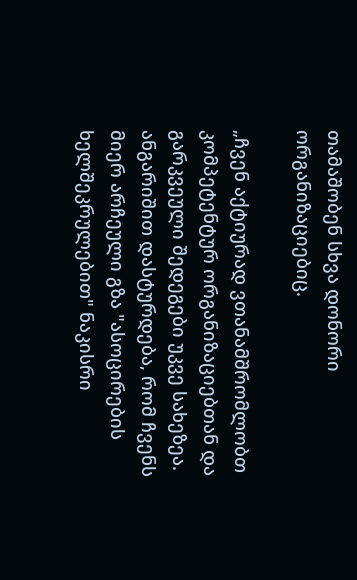თამაშობენ სხვა დონორი ორგანიზაციებიც.

„ჩვენ აქტიურად ვთანამშრომლობთ კომპეტენტურ ორგანიზაციებთან და გარკვეული შედეგები უკვე სახეზეა. ანგარიშით დასტურდება, რომ ჩვენს მიერ არჩეული გზა "ასოცირების ხელშეკრულებით" ნაკისრი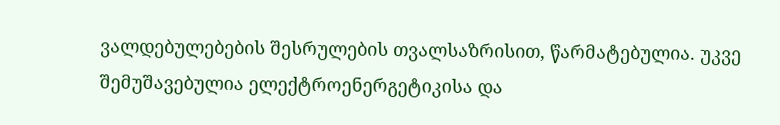ვალდებულებების შესრულების თვალსაზრისით, წარმატებულია. უკვე შემუშავებულია ელექტროენერგეტიკისა და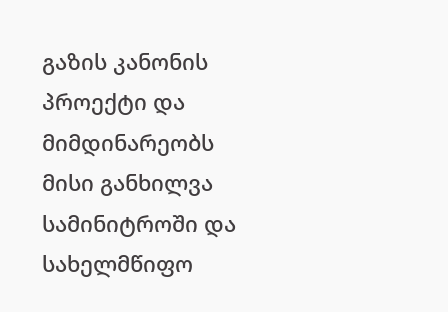გაზის კანონის პროექტი და მიმდინარეობს მისი განხილვა სამინიტროში და სახელმწიფო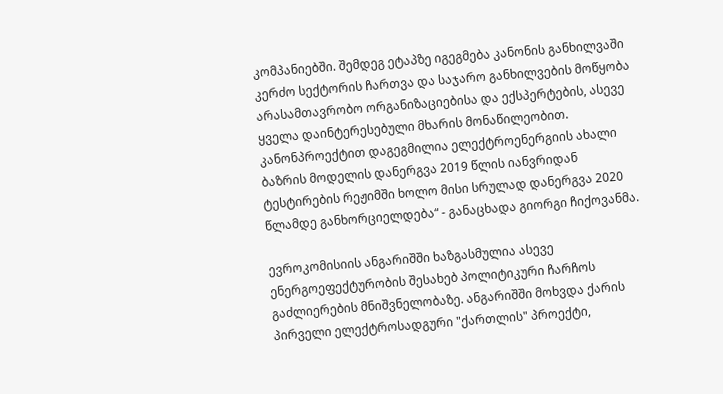კომპანიებში. შემდეგ ეტაპზე იგეგმება კანონის განხილვაში კერძო სექტორის ჩართვა და საჯარო განხილვების მოწყობა არასამთავრობო ორგანიზაციებისა და ექსპერტების, ასევე ყველა დაინტერესებული მხარის მონაწილეობით. კანონპროექტით დაგეგმილია ელექტროენერგიის ახალი ბაზრის მოდელის დანერგვა 2019 წლის იანვრიდან ტესტირების რეჟიმში ხოლო მისი სრულად დანერგვა 2020 წლამდე განხორციელდება“ - განაცხადა გიორგი ჩიქოვანმა.

ევროკომისიის ანგარიშში ხაზგასმულია ასევე ენერგოეფექტურობის შესახებ პოლიტიკური ჩარჩოს გაძლიერების მნიშვნელობაზე. ანგარიშში მოხვდა ქარის პირველი ელექტროსადგური "ქართლის" პროექტი,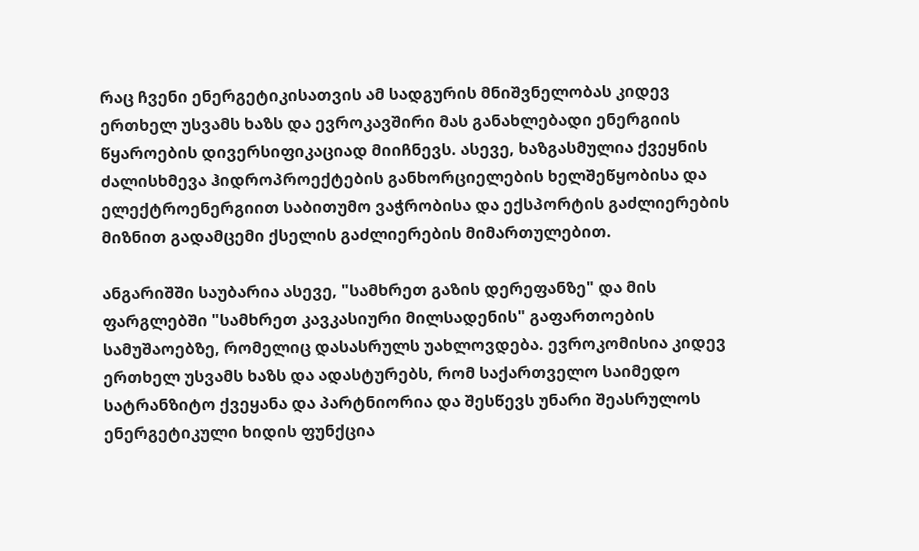რაც ჩვენი ენერგეტიკისათვის ამ სადგურის მნიშვნელობას კიდევ ერთხელ უსვამს ხაზს და ევროკავშირი მას განახლებადი ენერგიის წყაროების დივერსიფიკაციად მიიჩნევს. ასევე, ხაზგასმულია ქვეყნის ძალისხმევა ჰიდროპროექტების განხორციელების ხელშეწყობისა და ელექტროენერგიით საბითუმო ვაჭრობისა და ექსპორტის გაძლიერების მიზნით გადამცემი ქსელის გაძლიერების მიმართულებით.

ანგარიშში საუბარია ასევე, "სამხრეთ გაზის დერეფანზე" და მის ფარგლებში "სამხრეთ კავკასიური მილსადენის" გაფართოების სამუშაოებზე, რომელიც დასასრულს უახლოვდება. ევროკომისია კიდევ ერთხელ უსვამს ხაზს და ადასტურებს, რომ საქართველო საიმედო სატრანზიტო ქვეყანა და პარტნიორია და შესწევს უნარი შეასრულოს ენერგეტიკული ხიდის ფუნქცია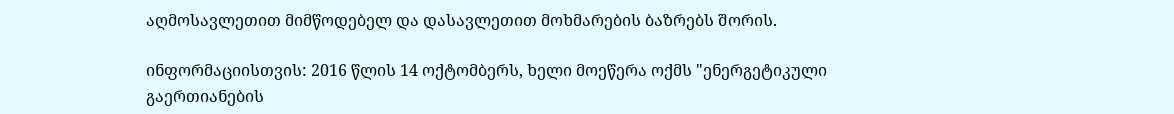აღმოსავლეთით მიმწოდებელ და დასავლეთით მოხმარების ბაზრებს შორის.

ინფორმაციისთვის: 2016 წლის 14 ოქტომბერს, ხელი მოეწერა ოქმს "ენერგეტიკული გაერთიანების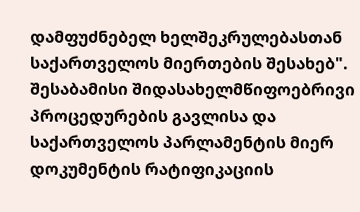დამფუძნებელ ხელშეკრულებასთან საქართველოს მიერთების შესახებ". შესაბამისი შიდასახელმწიფოებრივი პროცედურების გავლისა და საქართველოს პარლამენტის მიერ დოკუმენტის რატიფიკაციის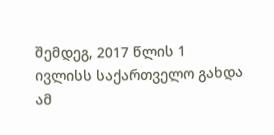შემდეგ, 2017 წლის 1 ივლისს საქართველო გახდა ამ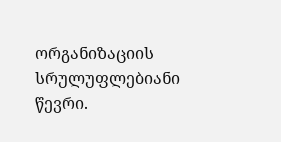ორგანიზაციის სრულუფლებიანი წევრი.